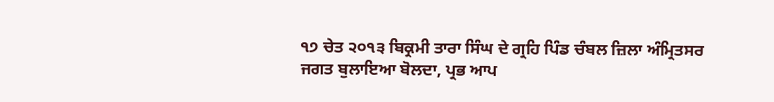੧੭ ਚੇਤ ੨੦੧੩ ਬਿਕ੍ਰਮੀ ਤਾਰਾ ਸਿੰਘ ਦੇ ਗ੍ਰਹਿ ਪਿੰਡ ਚੰਬਲ ਜ਼ਿਲਾ ਅੰਮ੍ਰਿਤਸਰ
ਜਗਤ ਬੁਲਾਇਆ ਬੋਲਦਾ, ਪ੍ਰਭ ਆਪ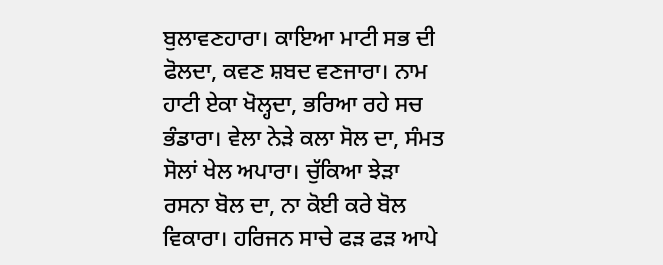ਬੁਲਾਵਣਹਾਰਾ। ਕਾਇਆ ਮਾਟੀ ਸਭ ਦੀ ਫੋਲਦਾ, ਕਵਣ ਸ਼ਬਦ ਵਣਜਾਰਾ। ਨਾਮ ਹਾਟੀ ਏਕਾ ਖੋਲ੍ਹਦਾ, ਭਰਿਆ ਰਹੇ ਸਚ ਭੰਡਾਰਾ। ਵੇਲਾ ਨੇੜੇ ਕਲਾ ਸੋਲ ਦਾ, ਸੰਮਤ ਸੋਲਾਂ ਖੇਲ ਅਪਾਰਾ। ਚੁੱਕਿਆ ਝੇੜਾ ਰਸਨਾ ਬੋਲ ਦਾ, ਨਾ ਕੋਈ ਕਰੇ ਬੋਲ ਵਿਕਾਰਾ। ਹਰਿਜਨ ਸਾਚੇ ਫੜ ਫੜ ਆਪੇ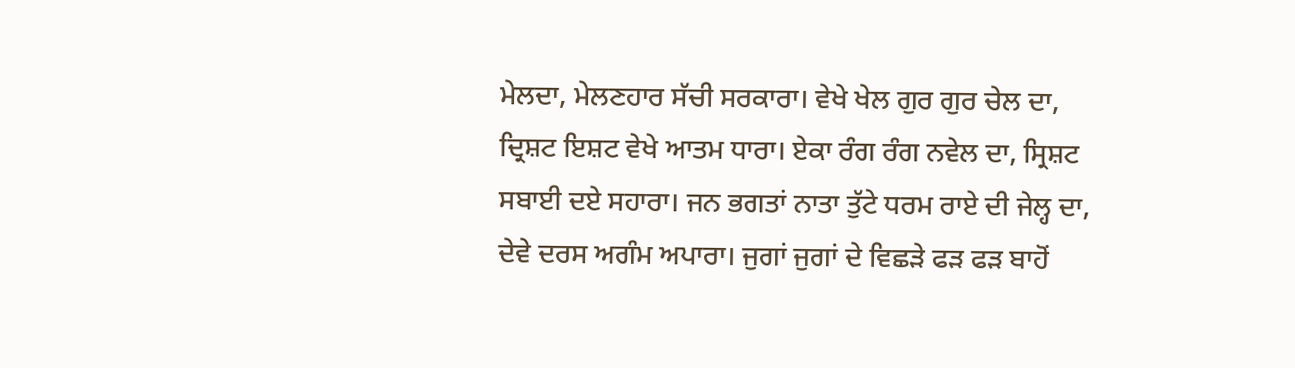ਮੇਲਦਾ, ਮੇਲਣਹਾਰ ਸੱਚੀ ਸਰਕਾਰਾ। ਵੇਖੇ ਖੇਲ ਗੁਰ ਗੁਰ ਚੇਲ ਦਾ, ਦ੍ਰਿਸ਼ਟ ਇਸ਼ਟ ਵੇਖੇ ਆਤਮ ਧਾਰਾ। ਏਕਾ ਰੰਗ ਰੰਗ ਨਵੇਲ ਦਾ, ਸ੍ਰਿਸ਼ਟ ਸਬਾਈ ਦਏ ਸਹਾਰਾ। ਜਨ ਭਗਤਾਂ ਨਾਤਾ ਤੁੱਟੇ ਧਰਮ ਰਾਏ ਦੀ ਜੇਲ੍ਹ ਦਾ, ਦੇਵੇ ਦਰਸ ਅਗੰਮ ਅਪਾਰਾ। ਜੁਗਾਂ ਜੁਗਾਂ ਦੇ ਵਿਛੜੇ ਫੜ ਫੜ ਬਾਹੋਂ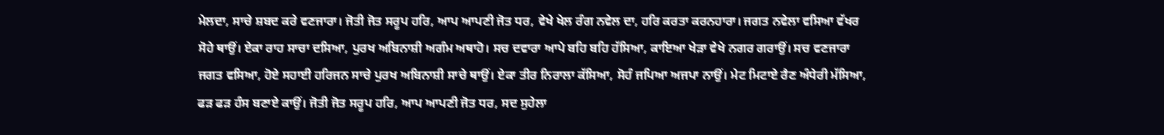ਮੇਲਦਾ, ਸਾਚੇ ਸ਼ਬਦ ਕਰੇ ਵਣਜਾਰਾ। ਜੋਤੀ ਜੋਤ ਸਰੂਪ ਹਰਿ, ਆਪ ਆਪਣੀ ਜੋਤ ਧਰ, ਵੇਖੇ ਖੇਲ ਰੰਗ ਨਵੇਲ ਦਾ, ਹਰਿ ਕਰਤਾ ਕਰਨਹਾਰਾ। ਜਗਤ ਨਵੇਲਾ ਵਸਿਆ ਵੱਖਰ ਸੋਹੇ ਥਾਉਂ। ਏਕਾ ਰਾਹ ਸਾਚਾ ਦਸਿਆ, ਪੁਰਖ ਅਬਿਨਾਸ਼ੀ ਅਗੰਮ ਅਥਾਹੋ। ਸਚ ਦਵਾਰਾ ਆਪੇ ਬਹਿ ਬਹਿ ਹੱਸਿਆ, ਕਾਇਆ ਖੇੜਾ ਵੇਖੇ ਨਗਰ ਗਰਾਉਂ। ਸਚ ਵਣਜਾਰਾ ਜਗਤ ਵਸਿਆ, ਹੋਏ ਸਹਾਈ ਹਰਿਜਨ ਸਾਚੇ ਪੁਰਖ ਅਬਿਨਾਸ਼ੀ ਸਾਚੇ ਥਾਉਂ। ਏਕਾ ਤੀਰ ਨਿਰਾਲਾ ਕੱਸਿਆ, ਸੋਹੰ ਜਪਿਆ ਅਜਪਾ ਨਾਉਂ। ਮੇਟ ਮਿਟਾਏ ਰੈਣ ਅੰਧੇਰੀ ਮੱਸਿਆ, ਫੜ ਫੜ ਹੰਸ ਬਣਾਏ ਕਾਉਂ। ਜੋਤੀ ਜੋਤ ਸਰੂਪ ਹਰਿ, ਆਪ ਆਪਣੀ ਜੋਤ ਧਰ, ਸਦ ਸੁਹੇਲਾ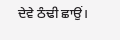ਦੇਵੇ ਠੰਢੀ ਛਾਉਂ।